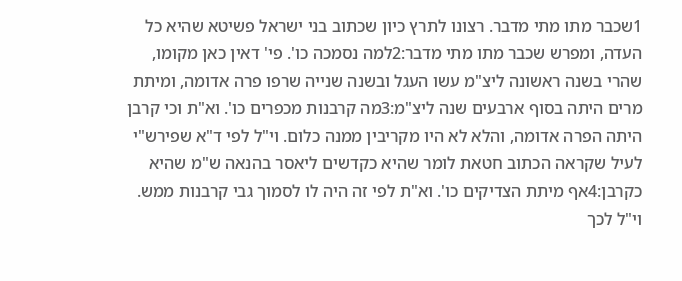1שכבר מתו מתי מדבר. רצונו לתרץ כיון שכתוב בני ישראל פשיטא שהיא כל העדה, ומפרש שכבר מתו מתי מדבר:2למה נסמכה כו'. פי' דאין כאן מקומו, שהרי בשנה ראשונה ליצ"מ עשו העגל ובשנה שנייה שרפו פרה אדומה, ומיתת מרים היתה בסוף ארבעים שנה ליצ"מ:3מה קרבנות מכפרים כו'. וא"ת וכי קרבן היתה הפרה אדומה, והלא לא היו מקריבין ממנה כלום. וי"ל לפי ד"א שפירש"י לעיל שקראה הכתוב חטאת לומר שהיא כקדשים ליאסר בהנאה ש"מ שהיא כקרבן:4אף מיתת הצדיקים כו'. וא"ת לפי זה היה לו לסמוך גבי קרבנות ממש. וי"ל לכך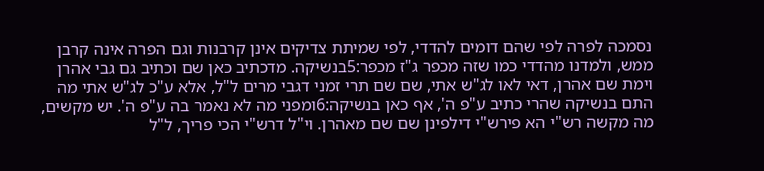נסמכה לפרה לפי שהם דומים להדדי, לפי שמיתת צדיקים אינן קרבנות וגם הפרה אינה קרבן ממש, ולמדנו מהדדי כמו שזה מכפר ג"ז מכפר:5בנשיקה. מדכתיב כאן שם וכתיב גם גבי אהרן וימת שם אהרן, דאי לאו לג"ש אתי, שם שם תרי זמני דגבי מרים ל"ל, אלא ע"כ לג"ש אתי מה התם בנשיקה שהרי כתיב ע"פ ה', אף כאן בנשיקה:6ומפני מה לא נאמר בה ע"פ ה'. יש מקשים, מה מקשה רש"י הא פירש"י דילפינן שם שם מאהרן. וי"ל דרש"י הכי פריך, ל"ל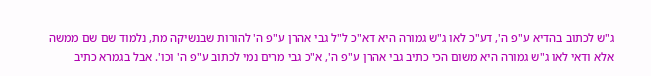ג"ש לכתוב בהדיא ע"פ ה', דע"כ לאו ג"ש גמורה היא דא"כ ל"ל גבי אהרן ע"פ ה' להורות שבנשיקה מת, נלמוד שם שם ממשה אלא ודאי לאו ג"ש גמורה היא משום הכי כתיב גבי אהרן ע"פ ה', א"כ גבי מרים נמי לכתוב ע"פ ה' וכו'. אבל בגמרא כתיב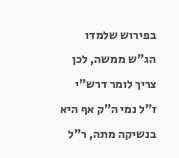בפירוש שלמדו הג"ש ממשה, לכן צריך לומר דרש"י ז"ל נמי ה"ק אף היא בנשיקה מתה, ר"ל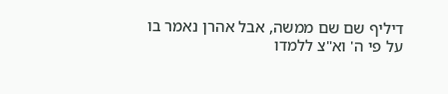דיליף שם שם ממשה, אבל אהרן נאמר בו על פי ה' וא"צ ללמדו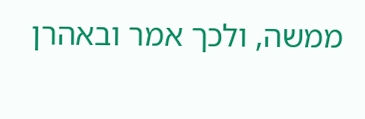ממשה, ולכך אמר ובאהרן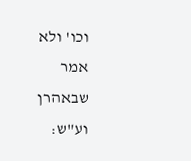וכו' ולא אמר שבאהרן וע"ש: